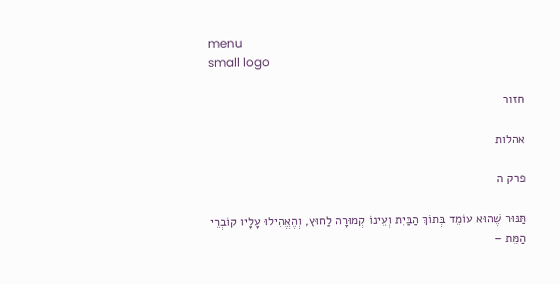menu
small logo

חזור

אהלות

פרק ה

תַּנּוּר שֶׁהוּא עוֹמֵד בְּתוֹךְ הַבַּיִת וְעֵינוֹ קְמוּרָה לַחוּץ, וְהֶאֱהִילוּ עָלָיו קוֹבְרֵי הַמֵּת –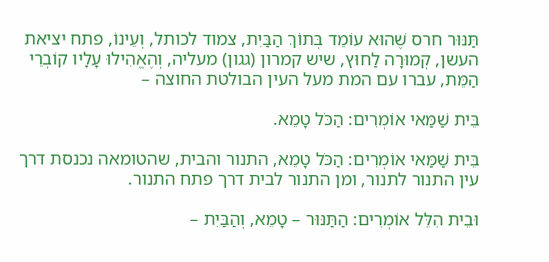תַּנּוּר חרס שֶׁהוּא עוֹמֵד בְּתוֹךְ הַבַּיִת, צמוד לכותל, וְעֵינוֹ, פתח יציאת העשן, קְמוּרָה לַחוּץ, שיש קמרון (גגון) מעליה, וְהֶאֱהִילוּ עָלָיו קוֹבְרֵי הַמֵּת, עברו עם המת מעל העין הבולטת החוצה –

בֵּית שַׁמַּאי אוֹמְרִים: הַכֹּל טָמֵא.

בֵּית שַׁמַּאי אוֹמְרִים: הַכֹּל טָמֵא, התנור והבית, שהטומאה נכנסת דרך עין התנור לתנור, ומן התנור לבית דרך פתח התנור.

וּבֵית הִלֵּל אוֹמְרִים: הַתַּנּוּר – טָמֵא, וְהַבַּיִת –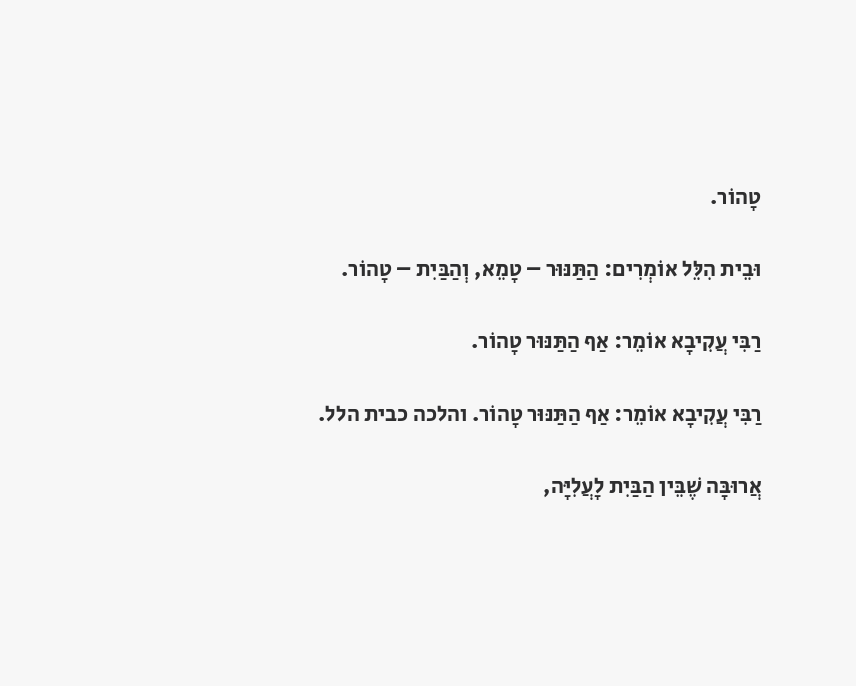טָהוֹר.

וּבֵית הִלֵּל אוֹמְרִים: הַתַּנּוּר – טָמֵא, וְהַבַּיִת – טָהוֹר.

רַבִּי עֲקִיבָא אוֹמֵר: אַף הַתַּנּוּר טָהוֹר.

רַבִּי עֲקִיבָא אוֹמֵר: אַף הַתַּנּוּר טָהוֹר. והלכה כבית הלל.

אֲרוּבָּה שֶׁבֵּין הַבַּיִת לָעֲלִיָּה,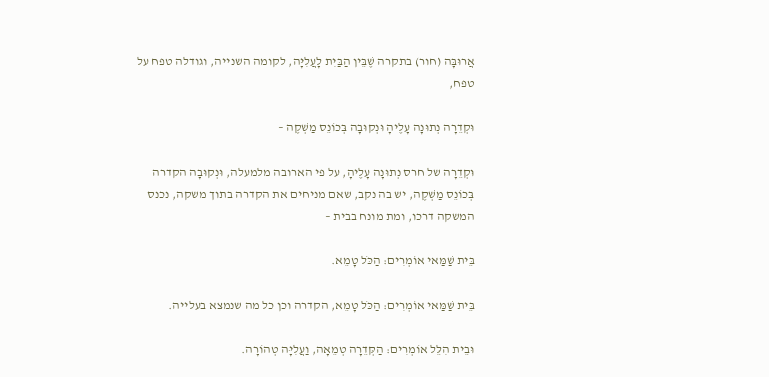אֲרוּבָּה (חור) בתקרה שֶׁבֵּין הַבַּיִת לָעֲלִיָּה, לקומה השנייה, וגודלה טפח על טפח,

וּקְדֵרָה נְתוּנָה עָלֶיהָ וּנְקוּבָה בְּכוֹנֵס מַשְׁקֶה –

וּקְדֵרָה של חרס נְתוּנָה עָלֶיהָ, על פי הארובה מלמעלה, וּנְקוּבָה הקדרה בְּכוֹנֵס מַשְׁקֶה, יש בה נקב, שאם מניחים את הקדרה בתוך משקה, נכנס המשקה דרכו, ומת מונח בבית –

בֵּית שַׁמַּאי אוֹמְרִים: הַכֹּל טָמֵא.

בֵּית שַׁמַּאי אוֹמְרִים: הַכֹּל טָמֵא, הקדרה וכן כל מה שנמצא בעלייה.

וּבֵית הִלֵּל אוֹמְרִים: הַקְּדֵרָה טְמֵאָה, וַעֲלִיָּה טְהוֹרָה.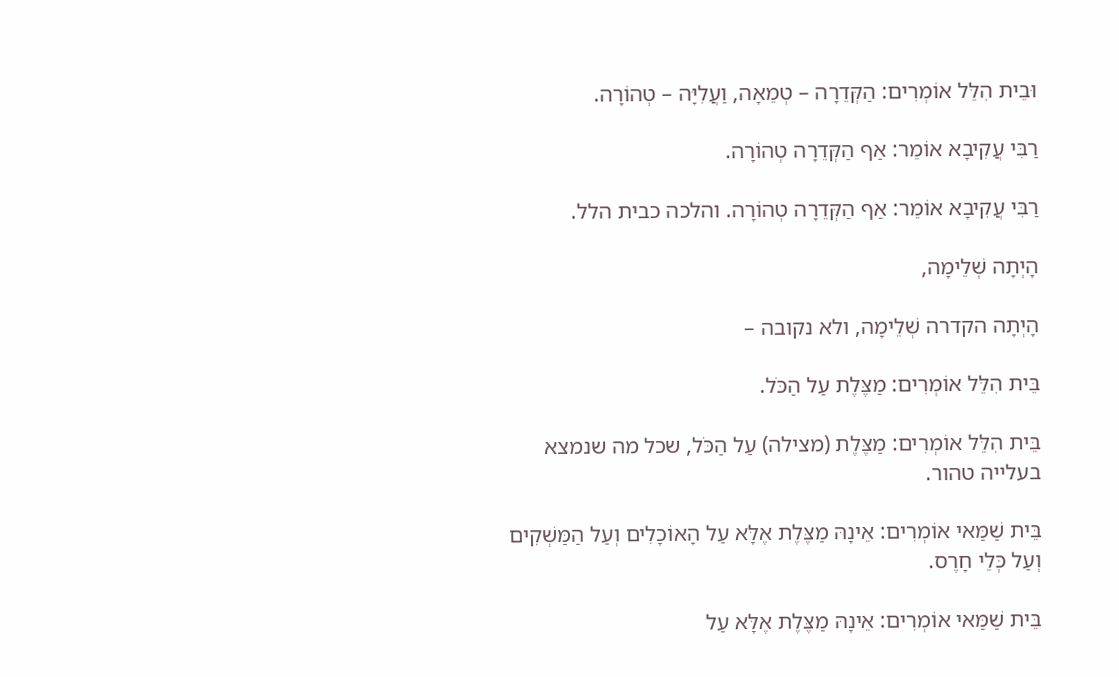וּבֵית הִלֵּל אוֹמְרִים: הַקְּדֵרָה – טְמֵאָה, וַעֲלִיָּה – טְהוֹרָה.

רַבִּי עֲקִיבָא אוֹמֵר: אַף הַקְּדֵרָה טְהוֹרָה.

רַבִּי עֲקִיבָא אוֹמֵר: אַף הַקְּדֵרָה טְהוֹרָה. והלכה כבית הלל.

הָיְתָה שְׁלֵימָה,

הָיְתָה הקדרה שְׁלֵימָה, ולא נקובה –

בֵּית הִלֵּל אוֹמְרִים: מַצֶּלֶת עַל הַכֹּל.

בֵּית הִלֵּל אוֹמְרִים: מַצֶּלֶת (מצילה) עַל הַכֹּל, שכל מה שנמצא בעלייה טהור.

בֵּית שַׁמַּאי אוֹמְרִים: אֵינָהּ מַצֶּלֶת אֶלָּא עַל הָאוֹכָלִים וְעַל הַמַּשְׁקִים וְעַל כְּלֵי חָרֶס.

בֵּית שַׁמַּאי אוֹמְרִים: אֵינָהּ מַצֶּלֶת אֶלָּא עַל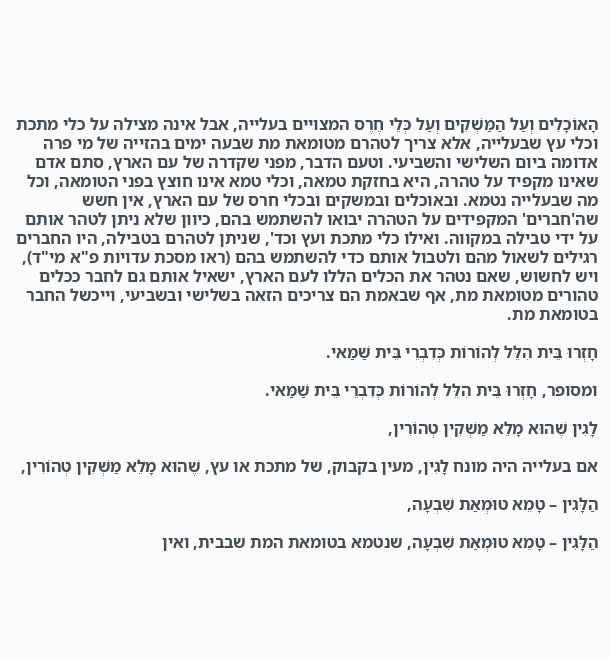הָאוֹכָלִים וְעַל הַמַּשְׁקִים וְעַל כְּלֵי חֶרֶס המצויים בעלייה, אבל אינה מצילה על כלי מתכת וכלי עץ שבעלייה, אלא צריך לטהרם מטומאת מת שבעה ימים בהזייה של מי פרה אדומה ביום השלישי והשביעי. וטעם הדבר, מפני שקדרה של עם הארץ, סתם אדם שאינו מקפיד על טהרה, היא בחזקת טמאה, וכלי טמא אינו חוצץ בפני הטומאה, וכל מה שבעלייה נטמא. ובאוכלים ובמשקים ובכלי חרס של עם הארץ, אין חשש שה'חברים' המקפידים על הטהרה יבואו להשתמש בהם, כיוון שלא ניתן לטהר אותם על ידי טבילה במקווה. ואילו כלי מתכת ועץ וכד', שניתן לטהרם בטבילה, היו החברים רגילים לשאול מהם ולטבול אותם כדי להשתמש בהם (ראו מסכת עדויות פ"א מי"ד), ויש לחשוש, שאם נטהר את הכלים הללו לעם הארץ, ישאיל אותם גם לחבר ככלים טהורים מטומאת מת, אף שבאמת הם צריכים הזאה בשלישי ובשביעי, וייכשל החבר בטומאת מת.

חָזְרוּ בֵּית הִלֵּל לְהוֹרוֹת כְּדִבְרֵי בֵּית שַׁמַּאי.

ומסופר, חָזְרוּ בֵּית הִלֵּל לְהוֹרוֹת כְּדִבְרֵי בֵּית שַׁמַּאי.

לָגִין שֶׁהוּא מָלֵא מַשְׁקִין טְהוֹרִין,

אם בעלייה היה מונח לָגִין, מעין בקבוק, של מתכת או עץ, שֶׁהוּא מָלֵא מַשְׁקִין טְהוֹרִין,

הַלָּגִין – טָמֵא טוּמְאַת שִׁבְעָה,

הַלָּגִין – טָמֵא טוּמְאַת שִׁבְעָה, שנטמא בטומאת המת שבבית, ואין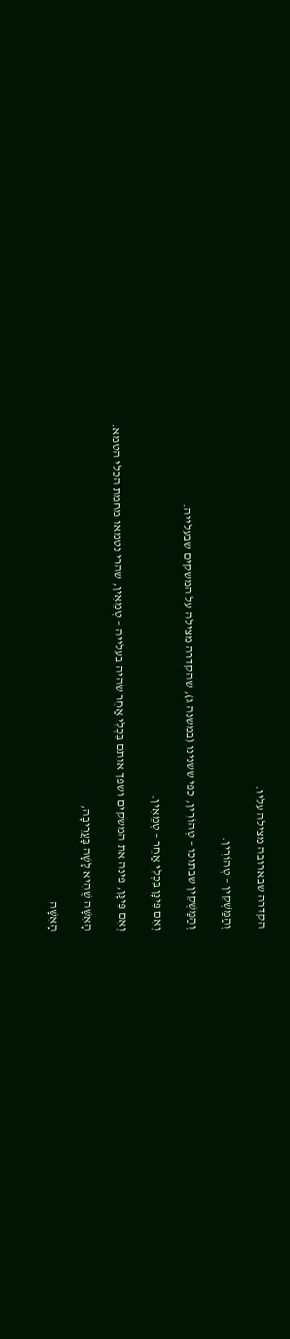הקדרה שבארובה מצילה עליו.

וְהַמַּשְׁקִין – טְהוֹרִין.

וְהַמַּשְׁקִין שבתוכו – טְהוֹרִין, כפי ששנינו (במשנה ג), שהקדרה מצילה על המשקים שבעלייה.

וְאִם פִּינָּן בִּכְלִי אַחֵר – טְמֵאִין.

וְאִם פִּינָּן, פינה את המשקים ושפך אותם בִּכְלִי אַחֵר שהיה בעלייה – טְמֵאִין, שהרי נטמאו מחמת הכלי הטמא.

הָאִשָּׁה שֶׁהִיא לָשָׁה בָּעֲרֵיבָה,

הָאִשָּׁה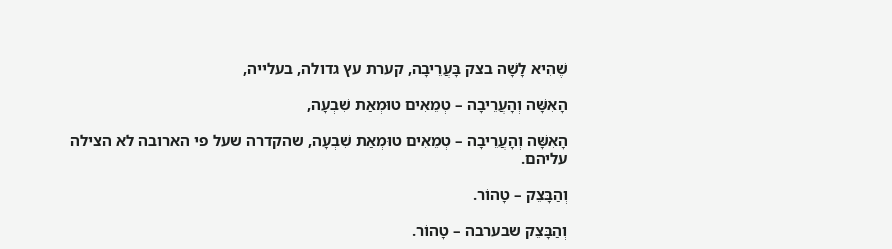שֶׁהִיא לָשָׁה בצק בָּעֲרֵיבָה, קערת עץ גדולה, בעלייה,

הָאִשָּׁה וְהָעֲרֵיבָה – טְמֵאִים טוּמְאַת שִׁבְעָה,

הָאִשָּׁה וְהָעֲרֵיבָה – טְמֵאִים טוּמְאַת שִׁבְעָה, שהקדרה שעל פי הארובה לא הצילה עליהם.

וְהַבָּצֵק – טָהוֹר.

וְהַבָּצֵק שבערבה – טָהוֹר.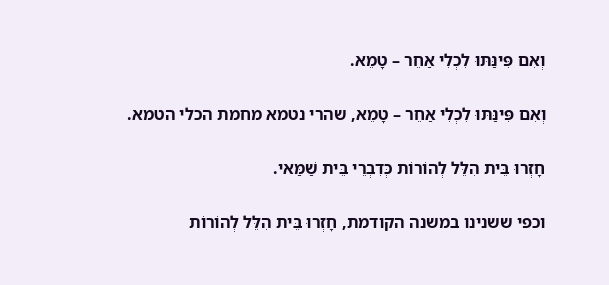וְאִם פִּינַּתּוּ לִכְלִי אַחֵר – טָמֵא.

וְאִם פִּינַּתּוּ לִכְלִי אַחֵר – טָמֵא, שהרי נטמא מחמת הכלי הטמא.

חָזְרוּ בֵּית הִלֵּל לְהוֹרוֹת כְּדִבְרֵי בֵּית שַׁמַּאי.

וכפי ששנינו במשנה הקודמת, חָזְרוּ בֵּית הִלֵּל לְהוֹרוֹת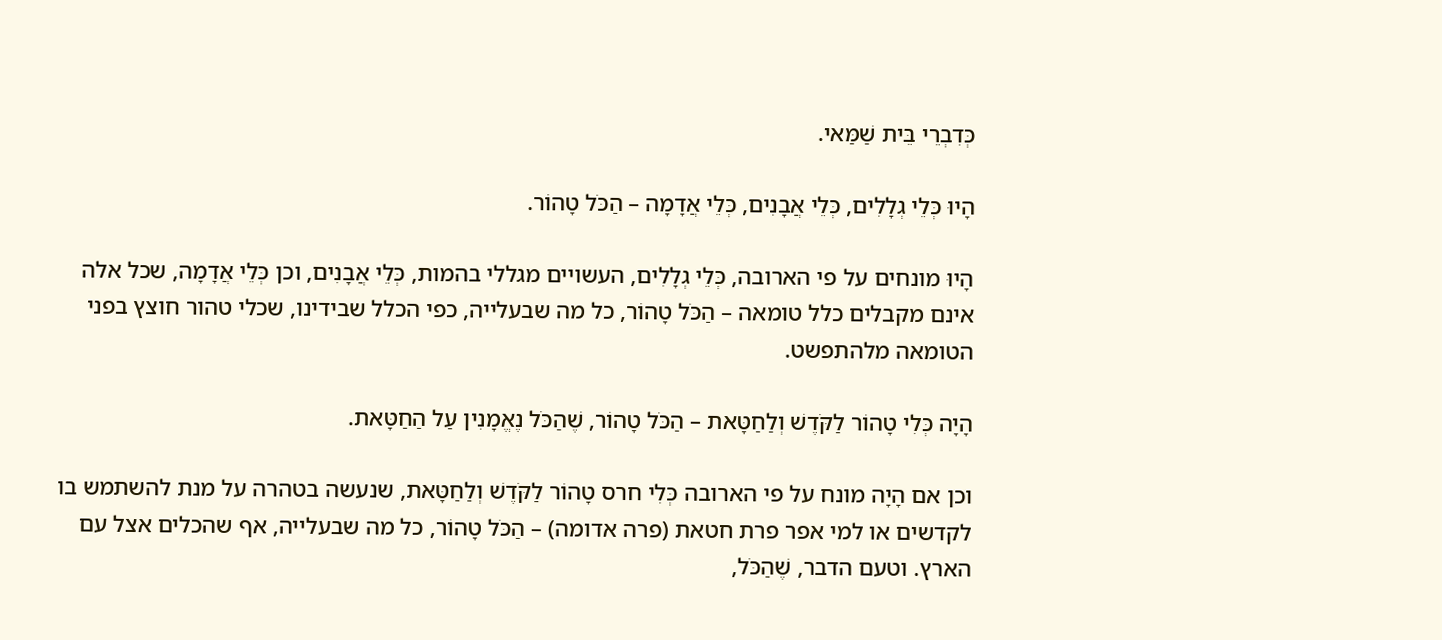כְּדִבְרֵי בֵּית שַׁמַּאי.

הָיוּ כְּלֵי גְלָלִים, כְּלֵי אֲבָנִים, כְּלֵי אֲדָמָה – הַכֹּל טָהוֹר.

הָיוּ מונחים על פי הארובה, כְּלֵי גְלָלִים, העשויים מגללי בהמות, כְּלֵי אֲבָנִים, וכן כְּלֵי אֲדָמָה, שכל אלה אינם מקבלים כלל טומאה – הַכֹּל טָהוֹר, כל מה שבעלייה, כפי הכלל שבידינו, שכלי טהור חוצץ בפני הטומאה מלהתפשט.

הָיָה כְּלִי טָהוֹר לַקֹּדֶשׁ וְלַחַטָּאת – הַכֹּל טָהוֹר, שֶׁהַכֹּל נֶאֱמָנִין עַל הַחַטָּאת.

וכן אם הָיָה מונח על פי הארובה כְּלִי חרס טָהוֹר לַקֹּדֶשׁ וְלַחַטָּאת, שנעשה בטהרה על מנת להשתמש בו לקדשים או למי אפר פרת חטאת (פרה אדומה) – הַכֹּל טָהוֹר, כל מה שבעלייה, אף שהכלים אצל עם הארץ. וטעם הדבר, שֶׁהַכֹּל,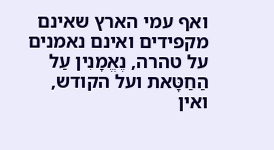ואף עמי הארץ שאינם מקפידים ואינם נאמנים על טהרה, נֶאֱמָנִין עַל הַחַטָּאת ועל הקודש, ואין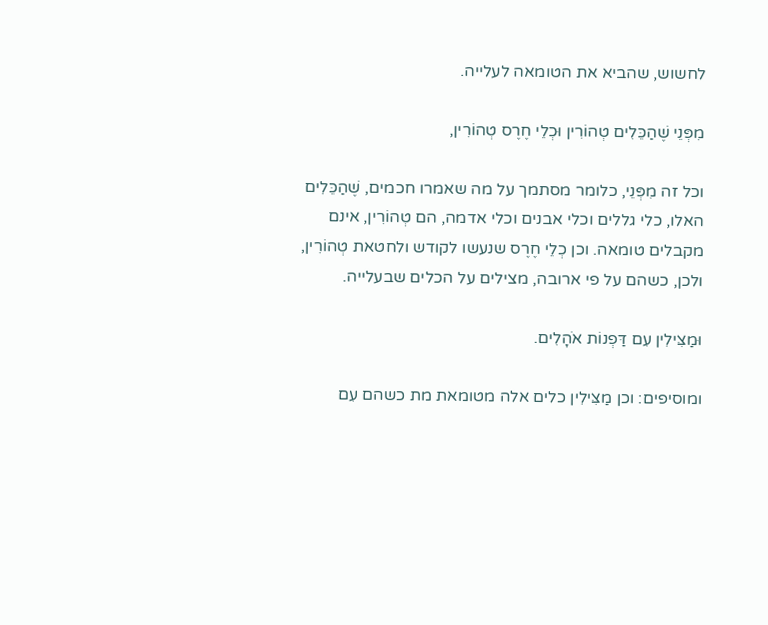לחשוש, שהביא את הטומאה לעלייה.

מִפְּנֵי שֶׁהַכֵּלִים טְהוֹרִין וּכְלֵי חֶרֶס טְהוֹרִין,

וכל זה מִפְּנֵי, כלומר מסתמך על מה שאמרו חכמים, שֶׁהַכֵּלִים האלו, כלי גללים וכלי אבנים וכלי אדמה, הם טְהוֹרִין, אינם מקבלים טומאה. וכן כְלֵי חֶרֶס שנעשו לקודש ולחטאת טְהוֹרִין, ולכן, כשהם על פי ארובה, מצילים על הכלים שבעלייה.

וּמַצִּילִין עִם דַּפְנוֹת אֹהָלִים.

ומוסיפים: וכן מַצִּילִין כלים אלה מטומאת מת כשהם עִם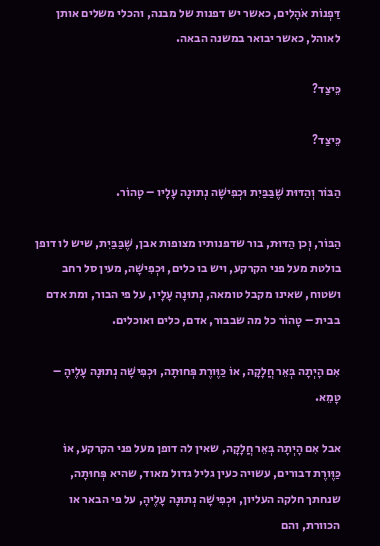דַּפְנוֹת אֹהָלִים, כאשר יש דפנות של מבנה, והכלי משלים אותן לאוהל, כאשר יבואר במשנה הבאה.

כֵּיצַד?

כֵּיצַד?

הַבּוֹר וְהַדּוּת שֶׁבַּבַּיִת וּכְפִישָׁה נְתוּנָה עָלָיו – טָהוֹר.

הַבּוֹר, וְכן הַדּוּת, בור שדפנותיו מצופות אבן, שֶׁבַּבַּיִת, שיש לו דופן בולטת מעל פני הקרקע, ויש בו כלים, וּכְפִישָׁה, מעין סל רחב ושטוח, שאינו מקבל טומאה, נְתוּנָה עָלָיו, על פי הבור, ומת אדם בבית – טָהוֹר כל מה שבבור, אדם, כלים ואוכלים.

אִם הָיְתָה בְּאֵר חֲלָקָה, אוֹ כַּוֶּורֶת פְּחוּתָה, וּכְפִישָׁה נְתוּנָה עָלֶיהָ – טָמֵא.

אבל אִם הָיְתָה בְּאֵר חֲלָקָה, שאין לה דופן מעל פני הקרקע, אוֹ כַּוֶּורֶת דבורים, עשויה כעין גליל גדול מאוד, שהיא פְּחוּתָה, שנחתך חלקה העליון, וּכְפִישָׁה נְתוּנָה עָלֶיהָ, על פי הבאר או הכוורת, והם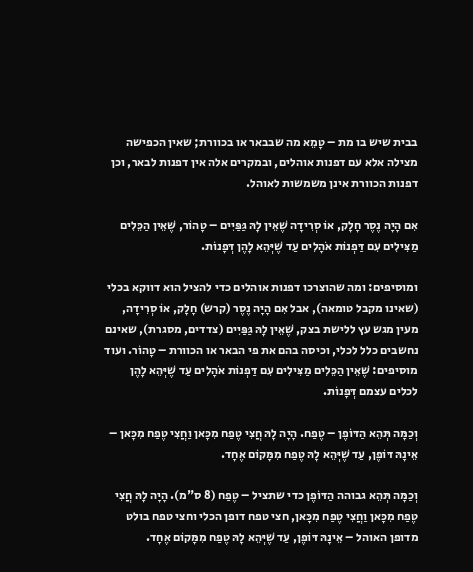בבית שיש בו מת – טָמֵא מה שבבאר או בכוורת; שאין הכפישה מצילה אלא עם דפנות אוהלים, ובמקרים אלה אין דפנות לבאר, וכן דפנות הכוורת אינן משמשות לאוהל.

אִם הָיָה נֶסֶר חָלָק, אוֹ סְרִידָה שֶׁאֵין לָהּ גַּפַּיִים – טָהוֹר, שֶׁאֵין הַכֵּלִים מַצִּילִים עִם דַּפְנוֹת אֹהָלִים עַד שֶׁיְּהֵא לָהֶן דְּפָנוֹת.

ומוסיפים: ומה שהוצרכו דפנות אוהלים כדי להציל הוא דווקא בכלי (שאינו מקבל טומאה), אבל אִם הָיָה נֶסֶר (קרש) חָלָק, אוֹ סְרִידָה, מעין מגש עץ ללישת בצק, שֶׁאֵין לָהּ גַּפַּיִים (צדדים, מסגרת), שאינם נחשבים כלל לכלי, וכיסה בהם את פי הבאר או הכוורת – טָהוֹר. ועוד מוסיפים: שֶׁאֵין הַכֵּלִים מַצִּילִים עִם דַּפְנוֹת אֹהָלִים עַד שֶׁיְּהֵא לָהֶן לכלים עצמם דְּפָנוֹת.

וְכַמָּה תְּהֵא הַדּוֹפֶן – טֶפַח. הָיָה לָהּ חֲצִי טֶפַח מִכָּאן וַחֲצִי טֶפַח מִכָּאן – אֵינָהּ דּוֹפֶן, עַד שֶׁיְּהֵא לָהּ טֶפַח מִמָּקוֹם אֶחָד.

וְכַמָּה תְּהֵא גבוהה הַדּוֹפֶן כדי שתציל – טֶפַח (8 ס"מ). הָיָה לָהּ חֲצִי טֶפַח מִכָּאן וַחֲצִי טֶפַח מִכָּאן, חצי טפח דופן הכלי וחצי טפח בולט מדופן האוהל – אֵינָהּ דּוֹפֶן, עַד שֶׁיְּהֵא לָהּ טֶפַח מִמָּקוֹם אֶחָד.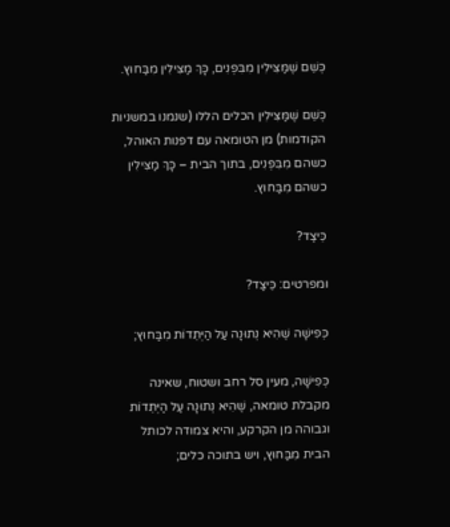כְּשֵׁם שֶׁמַּצִּילִין מִבִּפְנִים, כָּךְ מַצִּילִין מִבַּחוּץ.

כְּשֵׁם שֶׁמַּצִּילִין הכלים הללו (שנמנו במשניות הקודמות) מן הטומאה עם דפנות האוהל, כשהם מִבִּפְנִים, בתוך הבית – כָּךְ מַצִּילִין כשהם מִבַּחוּץ.

כֵּיצַד?

ומפרטים: כֵּיצַד?

כְּפִישָׁה שֶׁהִיא נְתוּנָה עַל הַיְּתֵדוֹת מִבַּחוּץ;

כְּפִישָׁה, מעין סל רחב ושטוח, שאינה מקבלת טומאה, שֶׁהִיא נְתוּנָה עַל הַיְּתֵדוֹת וגבוהה מן הקרקע, והיא צמודה לכותל הבית מִבַּחוּץ, ויש בתוכה כלים;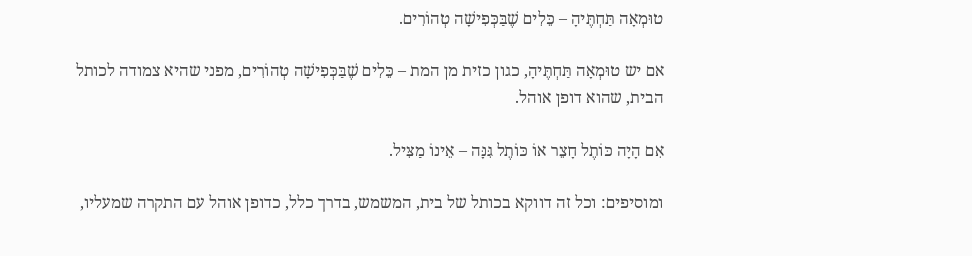טוּמְאָה תַּחְתֶּיהָ – כֵּלִים שֶׁבַּכְּפִישָׁה טְהוֹרִים.

אם יש טוּמְאָה תַּחְתֶּיהָ, כגון כזית מן המת – כֵּלִים שֶׁבַּכְּפִישָׁה טְהוֹרִים, מפני שהיא צמודה לכותל הבית, שהוא דופן אוהל.

אִם הָיָה כּוֹתֶל חָצֵר אוֹ כּוֹתֶל גִּנָּה – אֵינוֹ מַצִּיל.

ומוסיפים: וכל זה דווקא בכותל של בית, המשמש, בדרך כלל, כדופן אוהל עם התקרה שמעליו,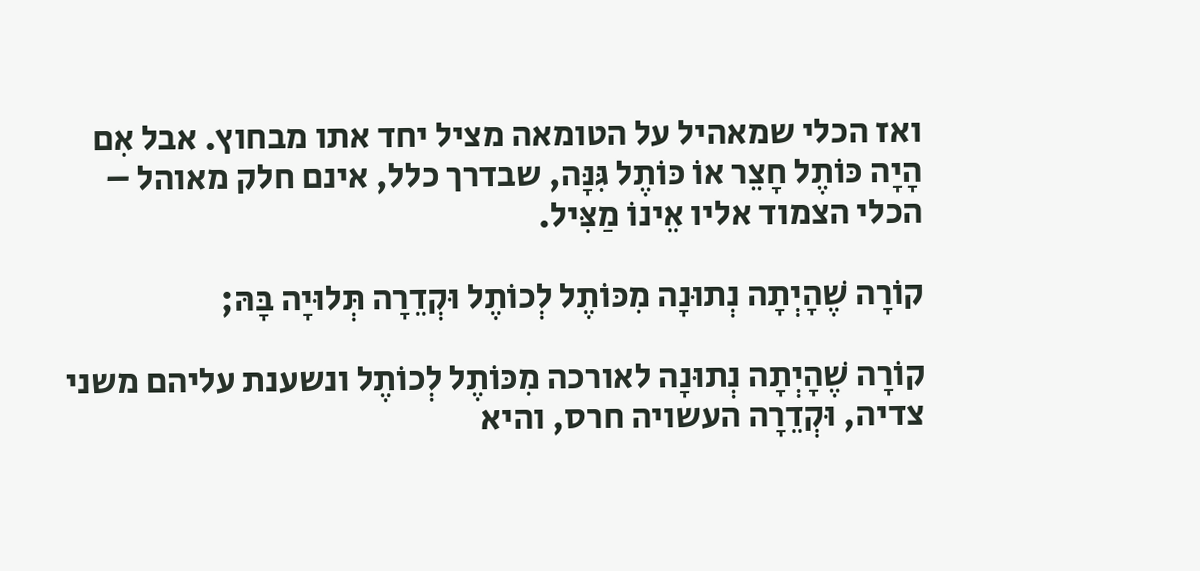ואז הכלי שמאהיל על הטומאה מציל יחד אתו מבחוץ. אבל אִם הָיָה כּוֹתֶל חָצֵר אוֹ כּוֹתֶל גִּנָּה, שבדרך כלל, אינם חלק מאוהל – הכלי הצמוד אליו אֵינוֹ מַצִּיל.

קוֹרָה שֶׁהָיְתָה נְתוּנָה מִכּוֹתֶל לְכוֹתֶל וּקְדֵרָה תְּלוּיָה בָּהּ;

קוֹרָה שֶׁהָיְתָה נְתוּנָה לאורכה מִכּוֹתֶל לְכוֹתֶל ונשענת עליהם משני צדיה, וּקְדֵרָה העשויה חרס, והיא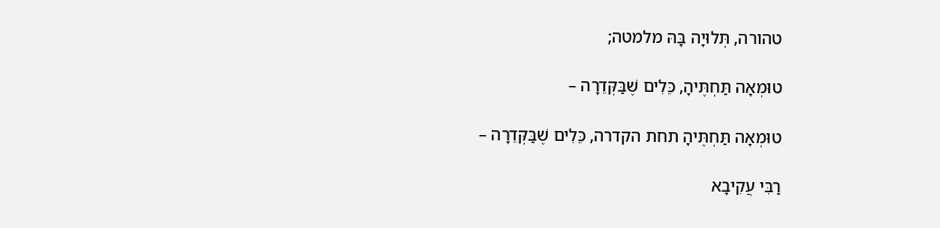טהורה, תְּלוּיָה בָּהּ מלמטה;

טוּמְאָה תַּחְתֶּיהָ, כֵּלִים שֶׁבַּקְּדֵרָה –

טוּמְאָה תַּחְתֶּיהָ תחת הקדרה, כֵּלִים שֶׁבַּקְּדֵרָה –

רַבִּי עֲקִיבָא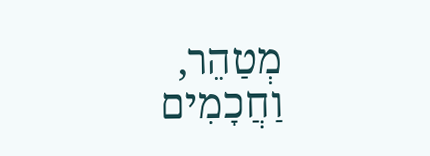מְטַהֵר, וַחֲכָמִים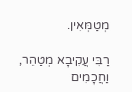מְטַמְּאִין.

רַבִּי עֲקִיבָא מְטַהֵר, וַחֲכָמִים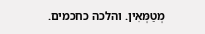מְטַמְּאִין. והלכה כחכמים.